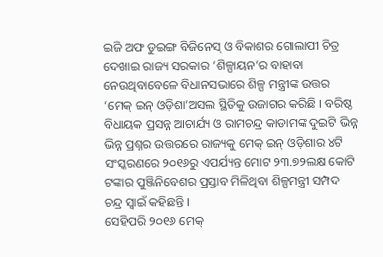ଇଜି ଅଫ ଡୁଇଙ୍ଗ ବିଜିନେସ୍ ଓ ବିକାଶର ଗୋଲାପୀ ଚିତ୍ର ଦେଖାଇ ରାଜ୍ୟ ସରକାର ‘ଶିଳ୍ପାୟନ’ର ବାହାବା ନେଉଥିବାବେଳେ ବିଧାନସଭାରେ ଶିଳ୍ପ ମନ୍ତ୍ରୀଙ୍କ ଉତ୍ତର ‘ମେକ୍ ଇନ୍ ଓଡ଼ିଶା’ଅସଲ ସ୍ଥିତିକୁ ଉଜାଗର କରିଛି । ବରିଷ୍ଠ ବିଧାୟକ ପ୍ରସନ୍ନ ଆଚାର୍ଯ୍ୟ ଓ ରାମଚନ୍ଦ୍ର କାଡାମଙ୍କ ଦୁଇଟି ଭିନ୍ନ ଭିନ୍ନ ପ୍ରଶ୍ନର ଉତ୍ତରରେ ରାଜ୍ୟକୁ ମେକ୍ ଇନ୍ ଓଡ଼ିଶାର ୪ଟି ସଂସ୍କରଣରେ ୨୦୧୬ରୁ ଏପର୍ଯ୍ୟନ୍ତ ମୋଟ ୨୩.୭୨ଲକ୍ଷ କୋଟି ଟଙ୍କାର ପୁଞ୍ଜିନିବେଶର ପ୍ରସ୍ତାବ ମିଳିଥିବା ଶିଳ୍ପମନ୍ତ୍ରୀ ସମ୍ପଦ ଚନ୍ଦ୍ର ସ୍ୱାଇଁ କହିଛନ୍ତି ।
ସେହିପରି ୨୦୧୬ ମେକ୍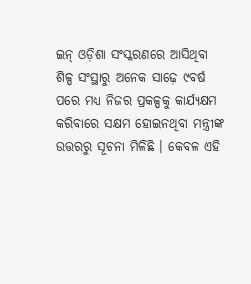ଇନ୍ ଓଡ଼ିଶା ସଂସ୍କରଣରେ ଆସିଥିବା ଶିଳ୍ପ ସଂସ୍ଥାରୁ ଅନେକ ସାଢ଼େ ୯ବର୍ଷ ପରେ ମଧ୍ୟ ନିଜର ପ୍ରକଳ୍ପକୁ କାର୍ଯ୍ୟକ୍ଷମ କରିବାରେ ସକ୍ଷମ ହୋଇନଥିବା ମନ୍ତ୍ରୀଙ୍କ ଉତ୍ତରରୁ ସୂଚନା ମିଳିଛି । କେବଳ ଏହି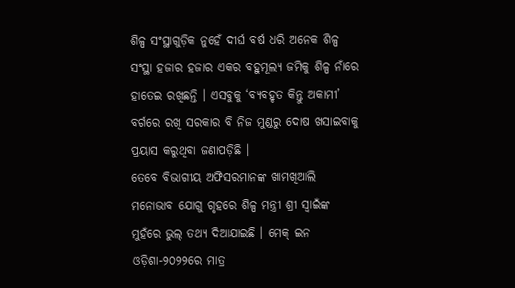ଶିଳ୍ପ ସଂସ୍ଥାଗୁଡ଼ିକ ନୁହେଁ ଦୀର୍ଘ ବର୍ଷ ଧରି ଅନେକ ଶିଳ୍ପ ସଂସ୍ଥା ହଜାର ହଜାର ଏକର ବହୁମୂଲ୍ୟ ଜମିକୁ ଶିଳ୍ପ ନାଁରେ ହାତେଇ ରଖିଛନ୍ତି । ଏସବୁକୁ ‘ବ୍ୟବହୃତ କିନ୍ତୁ ଅକାମୀ’ ବର୍ଗରେ ରଖି ସରକାର ବି ନିଜ ମୁଣ୍ଡରୁ ଦୋଷ ଖସାଇବାକୁ ପ୍ରୟାସ କରୁଥିବା ଜଣାପଡ଼ିଛି ।
ତେବେ ବିଭାଗୀୟ ଅଫିସରମାନଙ୍କ ଖାମଖିଆଲି ମନୋଭାବ ଯୋଗୁ ଗୃହରେ ଶିଳ୍ପ ମନ୍ତ୍ରୀ ଶ୍ରୀ ସ୍ୱାଇଁଙ୍କ ମୁହଁରେ ଭୁଲ୍ ତଥ୍ୟ ଦିଆଯାଇଛି । ମେକ୍ ଇନ ଓଡ଼ିଶା-୨୦୨୨ରେ ମାତ୍ର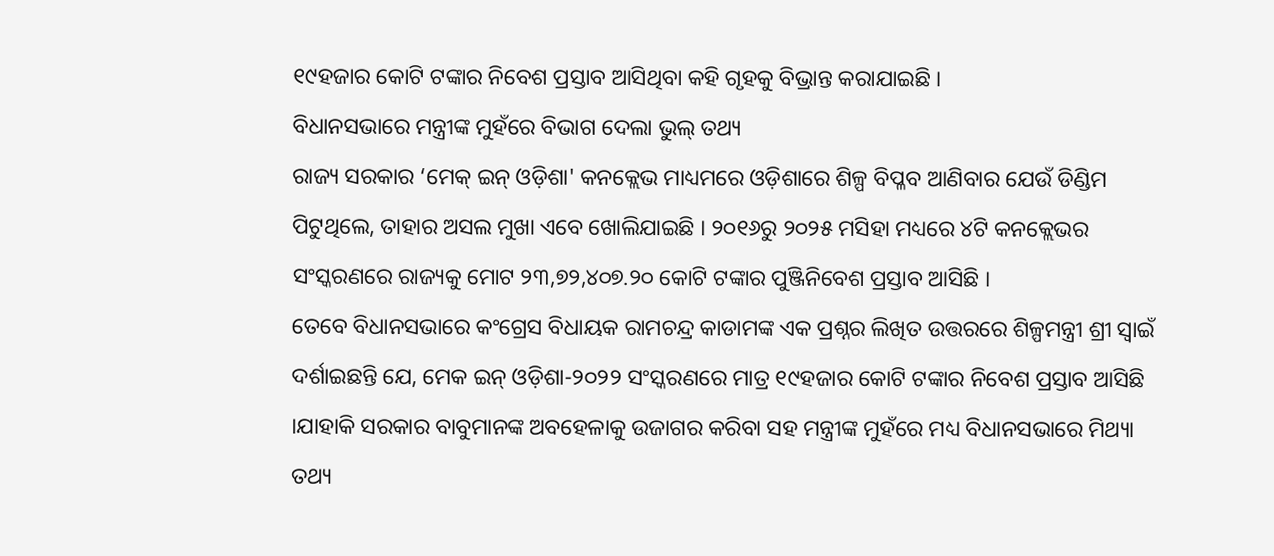୧୯ହଜାର କୋଟି ଟଙ୍କାର ନିବେଶ ପ୍ରସ୍ତାବ ଆସିଥିବା କହି ଗୃହକୁ ବିଭ୍ରାନ୍ତ କରାଯାଇଛି ।
ବିଧାନସଭାରେ ମନ୍ତ୍ରୀଙ୍କ ମୁହଁରେ ବିଭାଗ ଦେଲା ଭୁଲ୍ ତଥ୍ୟ
ରାଜ୍ୟ ସରକାର ‘ମେକ୍ ଇନ୍ ଓଡ଼ିଶା' କନକ୍ଲେଭ ମାଧ୍ୟମରେ ଓଡ଼ିଶାରେ ଶିଳ୍ପ ବିପ୍ଳବ ଆଣିବାର ଯେଉଁ ଡିଣ୍ଡିମ ପିଟୁଥିଲେ, ତାହାର ଅସଲ ମୁଖା ଏବେ ଖୋଲିଯାଇଛି । ୨୦୧୬ରୁ ୨୦୨୫ ମସିହା ମଧ୍ୟରେ ୪ଟି କନକ୍ଲେଭର ସଂସ୍କରଣରେ ରାଜ୍ୟକୁ ମୋଟ ୨୩,୭୨,୪୦୭.୨୦ କୋଟି ଟଙ୍କାର ପୁଞ୍ଜିନିବେଶ ପ୍ରସ୍ତାବ ଆସିଛି ।
ତେବେ ବିଧାନସଭାରେ କଂଗ୍ରେସ ବିଧାୟକ ରାମଚନ୍ଦ୍ର କାଡାମଙ୍କ ଏକ ପ୍ରଶ୍ନର ଲିଖିତ ଉତ୍ତରରେ ଶିଳ୍ପମନ୍ତ୍ରୀ ଶ୍ରୀ ସ୍ୱାଇଁ ଦର୍ଶାଇଛନ୍ତି ଯେ, ମେକ ଇନ୍ ଓଡ଼ିଶା-୨୦୨୨ ସଂସ୍କରଣରେ ମାତ୍ର ୧୯ହଜାର କୋଟି ଟଙ୍କାର ନିବେଶ ପ୍ରସ୍ତାବ ଆସିଛି ।ଯାହାକି ସରକାର ବାବୁମାନଙ୍କ ଅବହେଳାକୁ ଉଜାଗର କରିବା ସହ ମନ୍ତ୍ରୀଙ୍କ ମୁହଁରେ ମଧ୍ୟ ବିଧାନସଭାରେ ମିଥ୍ୟା ତଥ୍ୟ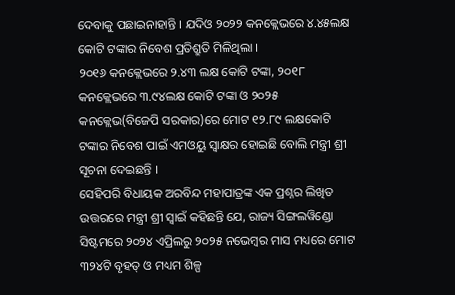ଦେବାକୁ ପଛାଇନାହାନ୍ତି । ଯଦିଓ ୨୦୨୨ କନକ୍ଲେଭରେ ୪.୪୫ଲକ୍ଷ କୋଟି ଟଙ୍କାର ନିବେଶ ପ୍ରତିଶ୍ରୁତି ମିଳିଥିଲା ।
୨୦୧୬ କନକ୍ଲେଭରେ ୨.୪୩ ଲକ୍ଷ କୋଟି ଟଙ୍କା, ୨୦୧୮ କନକ୍ଲେଭରେ ୩.୯୪ଲକ୍ଷ କୋଟି ଟଙ୍କା ଓ ୨୦୨୫ କନକ୍ଲେଭ(ବିଜେପି ସରକାର)ରେ ମୋଟ ୧୨.୮୯ ଲକ୍ଷକୋଟି ଟଙ୍କାର ନିବେଶ ପାଇଁ ଏମଓୟୁ ସ୍ୱାକ୍ଷର ହୋଇଛି ବୋଲି ମନ୍ତ୍ରୀ ଶ୍ରୀ ସୂଚନା ଦେଇଛନ୍ତି ।
ସେହିପରି ବିଧାୟକ ଅରବିନ୍ଦ ମହାପାତ୍ରଙ୍କ ଏକ ପ୍ରଶ୍ନର ଲିଖିତ ଉତ୍ତରରେ ମନ୍ତ୍ରୀ ଶ୍ରୀ ସ୍ୱାଇଁ କହିଛନ୍ତି ଯେ, ରାଜ୍ୟ ସିଙ୍ଗଲୱିଣ୍ଡୋ ସିଷ୍ଟମରେ ୨୦୨୪ ଏପ୍ରିଲରୁ ୨୦୨୫ ନଭେମ୍ବର ମାସ ମଧ୍ୟରେ ମୋଟ ୩୨୪ଟି ବୃହତ୍ ଓ ମଧ୍ୟମ ଶିଳ୍ପ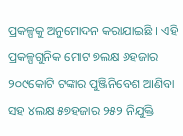ପ୍ରକଳ୍ପକୁ ଅନୁମୋଦନ କରାଯାଇଛି । ଏହି ପ୍ରକଳ୍ପଗୁନିକ ମୋଟ ୭ଲକ୍ଷ ୬ହଜାର ୨୦୯କୋଟି ଟଙ୍କାର ପୁଞ୍ଜିନିବେଶ ଆଣିବା ସହ ୪ଲକ୍ଷ ୫୭ହଜାର ୨୫୨ ନିଯୁକ୍ତି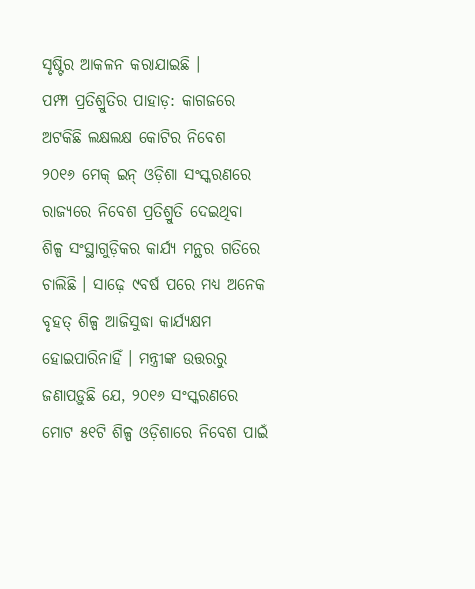ସୃଷ୍ଟିର ଆକଳନ କରାଯାଇଛି ।
ପମ୍ଫା ପ୍ରତିଶ୍ରୁତିର ପାହାଡ଼: କାଗଜରେ ଅଟକିଛି ଲକ୍ଷଲକ୍ଷ କୋଟିର ନିବେଶ
୨୦୧୬ ମେକ୍ ଇନ୍ ଓଡ଼ିଶା ସଂସ୍କରଣରେ ରାଜ୍ୟରେ ନିବେଶ ପ୍ରତିଶ୍ରୁତି ଦେଇଥିବା ଶିଳ୍ପ ସଂସ୍ଥାଗୁଡ଼ିକର କାର୍ଯ୍ୟ ମନ୍ଥର ଗତିରେ ଚାଲିଛି । ସାଢ଼େ ୯ବର୍ଷ ପରେ ମଧ୍ୟ ଅନେକ ବୃହତ୍ ଶିଳ୍ପ ଆଜିସୁଦ୍ଧା କାର୍ଯ୍ୟକ୍ଷମ ହୋଇପାରିନାହିଁ । ମନ୍ତ୍ରୀଙ୍କ ଉତ୍ତରରୁ ଜଣାପଡ଼ୁଛି ଯେ, ୨୦୧୬ ସଂସ୍କରଣରେ ମୋଟ ୫୧ଟି ଶିଳ୍ପ ଓଡ଼ିଶାରେ ନିବେଶ ପାଇଁ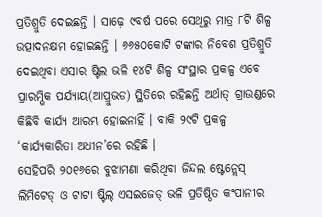ପ୍ରତିଶ୍ରୁତି ଦେଇଛନ୍ତି । ସାଢ଼େ ୯ବର୍ଷ ପରେ ସେଥିରୁ ମାତ୍ର ୮ଟି ଶିଳ୍ପ ଉତ୍ପାଦନକ୍ଷମ ହୋଇଛନ୍ତି । ୬୬୫୦କୋଟି ଟଙ୍କାର ନିବେଶ ପ୍ରତିଶ୍ରୁତି ଦେଇଥିବା ଏସାର ଷ୍ଟିଲ ଭଳି ୧୪ଟି ଶିଳ୍ପ ସଂସ୍ଥାର ପ୍ରକଳ୍ପ ଏବେ ପ୍ରାରମ୍ଭିକ ପର୍ଯ୍ୟାୟ(ଆପ୍ରୁଭଡ) ସ୍ଥିତିରେ ରହିଛନ୍ତି ଅର୍ଥାତ୍ ଗ୍ରାଉଣ୍ଡରେ କିଛିବି କାର୍ଯ୍ୟ ଆରମ୍ଭ ହୋଇନାହିଁ । ବାକି ୨୯ଟି ପ୍ରକଳ୍ପ ‘କାର୍ଯ୍ୟକାରିତା ଅଧୀନ’ରେ ରହିଛି ।
ସେହିପରି ୨୦୧୬ରେ ବୁଝାମଣା କରିଥିବା ଜିନ୍ଦଲ ଷ୍ଟେନ୍ଲେସ୍ ଲିମିଟେଡ୍ ଓ ଟାଟା ଷ୍ଟିଲ୍ ଏସଇଜେଡ୍ ଭଳି ପ୍ରତିଷ୍ଠିତ କଂପାନୀର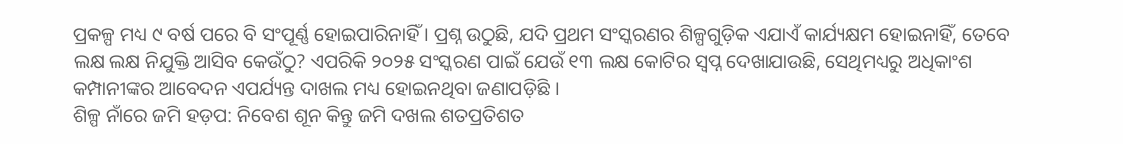ପ୍ରକଳ୍ପ ମଧ୍ୟ ୯ ବର୍ଷ ପରେ ବି ସଂପୂର୍ଣ୍ଣ ହୋଇପାରିନାହିଁ । ପ୍ରଶ୍ନ ଉଠୁଛି, ଯଦି ପ୍ରଥମ ସଂସ୍କରଣର ଶିଳ୍ପଗୁଡ଼ିକ ଏଯାଏଁ କାର୍ଯ୍ୟକ୍ଷମ ହୋଇନାହିଁ, ତେବେ ଲକ୍ଷ ଲକ୍ଷ ନିଯୁକ୍ତି ଆସିବ କେଉଁଠୁ? ଏପରିକି ୨୦୨୫ ସଂସ୍କରଣ ପାଇଁ ଯେଉଁ ୧୩ ଲକ୍ଷ କୋଟିର ସ୍ୱପ୍ନ ଦେଖାଯାଉଛି, ସେଥିମଧ୍ୟରୁ ଅଧିକାଂଶ କମ୍ପାନୀଙ୍କର ଆବେଦନ ଏପର୍ଯ୍ୟନ୍ତ ଦାଖଲ ମଧ୍ୟ ହୋଇନଥିବା ଜଣାପଡ଼ିଛି ।
ଶିଳ୍ପ ନାଁରେ ଜମି ହଡ଼ପ: ନିବେଶ ଶୂନ କିନ୍ତୁ ଜମି ଦଖଲ ଶତପ୍ରତିଶତ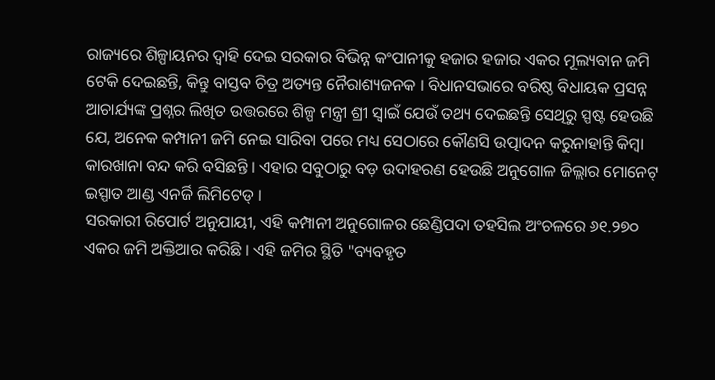ରାଜ୍ୟରେ ଶିଳ୍ପାୟନର ଦ୍ୱାହି ଦେଇ ସରକାର ବିଭିନ୍ନ କଂପାନୀକୁ ହଜାର ହଜାର ଏକର ମୂଲ୍ୟବାନ ଜମି ଟେକି ଦେଇଛନ୍ତି, କିନ୍ତୁ ବାସ୍ତବ ଚିତ୍ର ଅତ୍ୟନ୍ତ ନୈରାଶ୍ୟଜନକ । ବିଧାନସଭାରେ ବରିଷ୍ଠ ବିଧାୟକ ପ୍ରସନ୍ନ ଆଚାର୍ଯ୍ୟଙ୍କ ପ୍ରଶ୍ନର ଲିଖିତ ଉତ୍ତରରେ ଶିଳ୍ପ ମନ୍ତ୍ରୀ ଶ୍ରୀ ସ୍ୱାଇଁ ଯେଉଁ ତଥ୍ୟ ଦେଇଛନ୍ତି ସେଥିରୁ ସ୍ପଷ୍ଟ ହେଉଛି ଯେ, ଅନେକ କମ୍ପାନୀ ଜମି ନେଇ ସାରିବା ପରେ ମଧ୍ୟ ସେଠାରେ କୌଣସି ଉତ୍ପାଦନ କରୁନାହାନ୍ତି କିମ୍ବା କାରଖାନା ବନ୍ଦ କରି ବସିଛନ୍ତି । ଏହାର ସବୁଠାରୁ ବଡ଼ ଉଦାହରଣ ହେଉଛି ଅନୁଗୋଳ ଜିଲ୍ଲାର ମୋନେଟ୍ ଇସ୍ପାତ ଆଣ୍ଡ ଏନର୍ଜି ଲିମିଟେଡ୍ ।
ସରକାରୀ ରିପୋର୍ଟ ଅନୁଯାୟୀ, ଏହି କମ୍ପାନୀ ଅନୁଗୋଳର ଛେଣ୍ଡିପଦା ତହସିଲ ଅଂଚଳରେ ୬୧.୨୭୦ ଏକର ଜମି ଅକ୍ତିଆର କରିଛି । ଏହି ଜମିର ସ୍ଥିତି "ବ୍ୟବହୃତ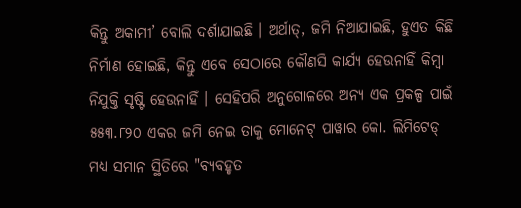କିନ୍ତୁ ଅକାମୀ’ ବୋଲି ଦର୍ଶାଯାଇଛି । ଅର୍ଥାତ୍, ଜମି ନିଆଯାଇଛି, ହୁଏତ କିଛି ନିର୍ମାଣ ହୋଇଛି, କିନ୍ତୁ ଏବେ ସେଠାରେ କୌଣସି କାର୍ଯ୍ୟ ହେଉନାହିଁ କିମ୍ବା ନିଯୁକ୍ତି ସୃଷ୍ଟି ହେଉନାହିଁ । ସେହିପରି ଅନୁଗୋଳରେ ଅନ୍ୟ ଏକ ପ୍ରକଳ୍ପ ପାଇଁ ୫୫୩.୮୨୦ ଏକର ଜମି ନେଇ ତାକୁ ମୋନେଟ୍ ପାୱାର କୋ. ଲିମିଟେଡ୍ ମଧ୍ୟ ସମାନ ସ୍ଥିତିରେ "ବ୍ୟବହୃତ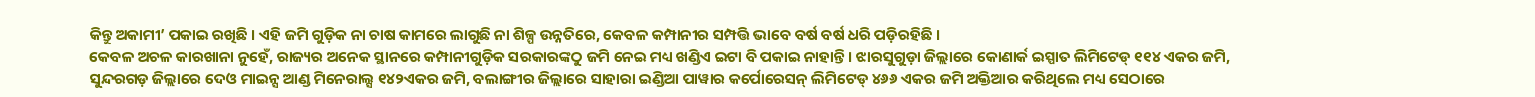କିନ୍ତୁ ଅକାମୀ’ ପକାଇ ରଖିଛି । ଏହି ଜମି ଗୁଡ଼ିକ ନା ଚାଷ କାମରେ ଲାଗୁଛି ନା ଶିଳ୍ପ ଉନ୍ନତିରେ, କେବଳ କମ୍ପାନୀର ସମ୍ପତ୍ତି ଭାବେ ବର୍ଷ ବର୍ଷ ଧରି ପଡ଼ିରହିଛି ।
କେବଳ ଅଚଳ କାରଖାନା ନୁହେଁ, ରାଜ୍ୟର ଅନେକ ସ୍ଥାନରେ କମ୍ପାନୀଗୁଡ଼ିକ ସରକାରଙ୍କଠୁ ଜମି ନେଇ ମଧ୍ୟ ଖଣ୍ଡିଏ ଇଟା ବି ପକାଇ ନାହାନ୍ତି । ଝାରସୁଗୁଡ଼ା ଜିଲ୍ଲାରେ କୋଣାର୍କ ଇସ୍ପାତ ଲିମିଟେଡ୍ ୧୧୪ ଏକର ଜମି, ସୁନ୍ଦରଗଡ଼ ଜିଲ୍ଲାରେ ଦେଓ ମାଇନ୍ସ ଆଣ୍ଡ ମିନେରାଲ୍ସ ୧୪୨ଏକର ଜମି, ବଲାଙ୍ଗୀର ଜିଲ୍ଲାରେ ସାହାରା ଇଣ୍ଡିଆ ପାୱାର କର୍ପୋରେସନ୍ ଲିମିଟେଡ୍ ୪୬୬ ଏକର ଜମି ଅକ୍ତିଆର କରିଥିଲେ ମଧ୍ୟ ସେଠାରେ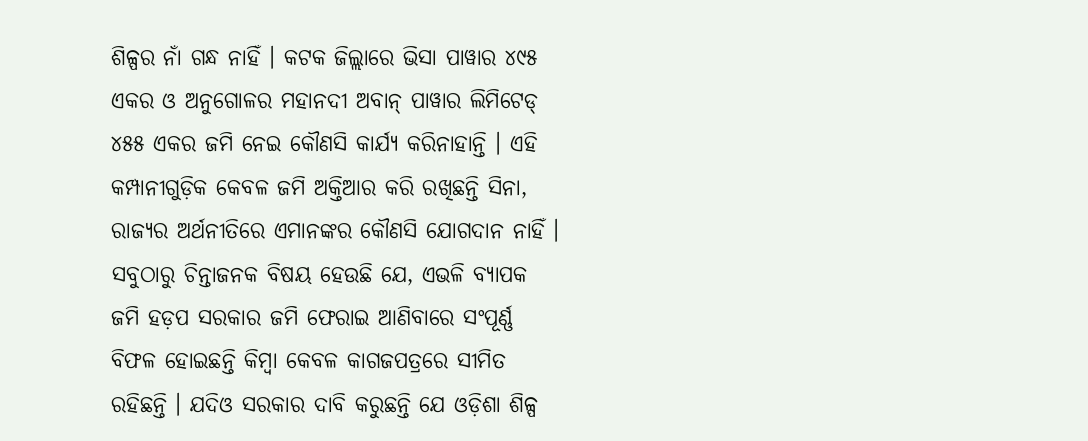ଶିଳ୍ପର ନାଁ ଗନ୍ଧ ନାହିଁ । କଟକ ଜିଲ୍ଲାରେ ଭିସା ପାୱାର ୪୯୫ ଏକର ଓ ଅନୁଗୋଳର ମହାନଦୀ ଅବାନ୍ ପାୱାର ଲିମିଟେଡ୍ ୪୫୫ ଏକର ଜମି ନେଇ କୌଣସି କାର୍ଯ୍ୟ କରିନାହାନ୍ତି । ଏହି କମ୍ପାନୀଗୁଡ଼ିକ କେବଳ ଜମି ଅକ୍ତିଆର କରି ରଖିଛନ୍ତି ସିନା, ରାଜ୍ୟର ଅର୍ଥନୀତିରେ ଏମାନଙ୍କର କୌଣସି ଯୋଗଦାନ ନାହିଁ ।
ସବୁଠାରୁ ଚିନ୍ତାଜନକ ବିଷୟ ହେଉଛି ଯେ, ଏଭଳି ବ୍ୟାପକ ଜମି ହଡ଼ପ ସରକାର ଜମି ଫେରାଇ ଆଣିବାରେ ସଂପୂର୍ଣ୍ଣ ବିଫଳ ହୋଇଛନ୍ତି କିମ୍ବା କେବଳ କାଗଜପତ୍ରରେ ସୀମିତ ରହିଛନ୍ତି । ଯଦିଓ ସରକାର ଦାବି କରୁଛନ୍ତି ଯେ ଓଡ଼ିଶା ଶିଳ୍ପ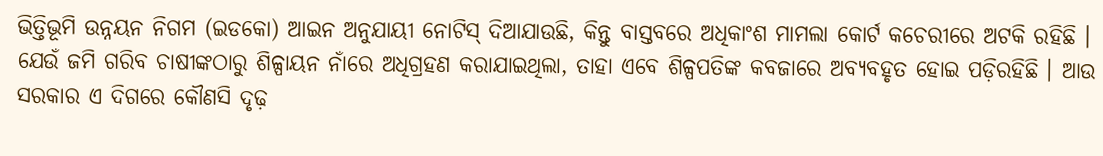ଭିତ୍ତିଭୂମି ଉନ୍ନୟନ ନିଗମ (ଇଡକୋ) ଆଇନ ଅନୁଯାୟୀ ନୋଟିସ୍ ଦିଆଯାଉଛି, କିନ୍ତୁ ବାସ୍ତବରେ ଅଧିକାଂଶ ମାମଲା କୋର୍ଟ କଚେରୀରେ ଅଟକି ରହିଛି । ଯେଉଁ ଜମି ଗରିବ ଚାଷୀଙ୍କଠାରୁ ଶିଳ୍ପାୟନ ନାଁରେ ଅଧିଗ୍ରହଣ କରାଯାଇଥିଲା, ତାହା ଏବେ ଶିଳ୍ପପତିଙ୍କ କବଜାରେ ଅବ୍ୟବହୃତ ହୋଇ ପଡ଼ିରହିଛି । ଆଉ ସରକାର ଏ ଦିଗରେ କୌଣସି ଦୃଢ଼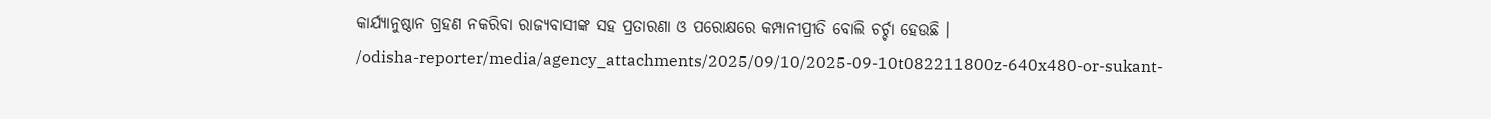କାର୍ଯ୍ୟାନୁଷ୍ଠାନ ଗ୍ରହଣ ନକରିବା ରାଜ୍ୟବାସୀଙ୍କ ସହ ପ୍ରତାରଣା ଓ ପରୋକ୍ଷରେ କମ୍ପାନୀପ୍ରୀତି ବୋଲି ଚର୍ଚ୍ଚା ହେଉଛି ।
/odisha-reporter/media/agency_attachments/2025/09/10/2025-09-10t082211800z-640x480-or-sukant-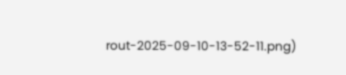rout-2025-09-10-13-52-11.png)